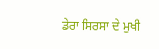ਡੇਰਾ ਸਿਰਸਾ ਦੇ ਮੁਖੀ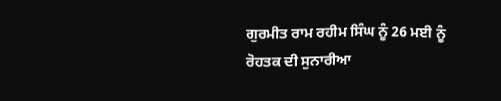ਗੁਰਮੀਤ ਰਾਮ ਰਹੀਮ ਸਿੰਘ ਨੂੰ 26 ਮਈ ਨੂੰ ਰੋਹਤਕ ਦੀ ਸੁਨਾਰੀਆ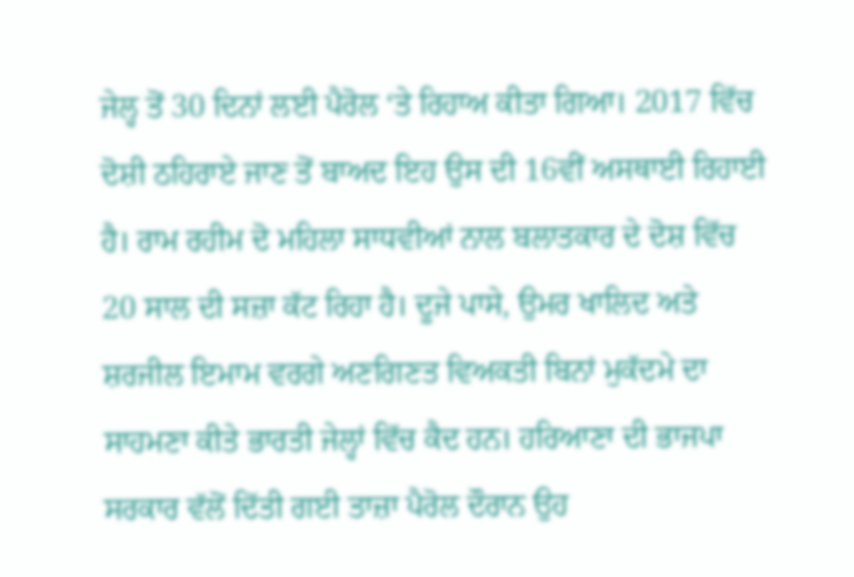ਜੇਲ੍ਹ ਤੋਂ 30 ਦਿਨਾਂ ਲਈ ਪੈਰੋਲ ‘ਤੇ ਰਿਹਾਅ ਕੀਤਾ ਗਿਆ। 2017 ਵਿੱਚ ਦੋਸ਼ੀ ਠਹਿਰਾਏ ਜਾਣ ਤੋਂ ਬਾਅਦ ਇਹ ਉਸ ਦੀ 16ਵੀਂ ਅਸਥਾਈ ਰਿਹਾਈ ਹੈ। ਰਾਮ ਰਹੀਮ ਦੋ ਮਹਿਲਾ ਸਾਧਵੀਆਂ ਨਾਲ ਬਲਾਤਕਾਰ ਦੇ ਦੋਸ਼ ਵਿੱਚ 20 ਸਾਲ ਦੀ ਸਜ਼ਾ ਕੱਟ ਰਿਹਾ ਹੈ। ਦੂਜੇ ਪਾਸੇ, ਉਮਰ ਖਾਲਿਦ ਅਤੇ ਸ਼ਰਜੀਲ ਇਮਾਮ ਵਰਗੇ ਅਣਗਿਣਤ ਵਿਅਕਤੀ ਬਿਨਾਂ ਮੁਕੱਦਮੇ ਦਾ ਸਾਹਮਣਾ ਕੀਤੇ ਭਾਰਤੀ ਜੇਲ੍ਹਾਂ ਵਿੱਚ ਕੈਦ ਹਨ। ਹਰਿਆਣਾ ਦੀ ਭਾਜਪਾ ਸਰਕਾਰ ਵੱਲੋਂ ਦਿੱਤੀ ਗਈ ਤਾਜ਼ਾ ਪੈਰੋਲ ਦੌਰਾਨ ਉਹ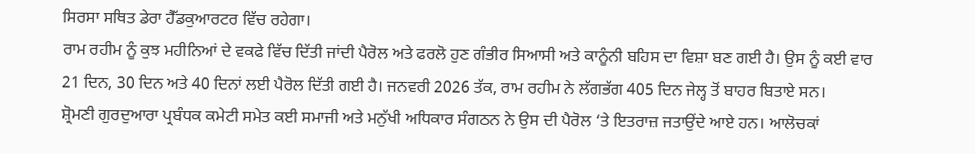ਸਿਰਸਾ ਸਥਿਤ ਡੇਰਾ ਹੈੱਡਕੁਆਰਟਰ ਵਿੱਚ ਰਹੇਗਾ।
ਰਾਮ ਰਹੀਮ ਨੂੰ ਕੁਝ ਮਹੀਨਿਆਂ ਦੇ ਵਕਫੇ ਵਿੱਚ ਦਿੱਤੀ ਜਾਂਦੀ ਪੈਰੋਲ ਅਤੇ ਫਰਲੋ ਹੁਣ ਗੰਭੀਰ ਸਿਆਸੀ ਅਤੇ ਕਾਨੂੰਨੀ ਬਹਿਸ ਦਾ ਵਿਸ਼ਾ ਬਣ ਗਈ ਹੈ। ਉਸ ਨੂੰ ਕਈ ਵਾਰ 21 ਦਿਨ, 30 ਦਿਨ ਅਤੇ 40 ਦਿਨਾਂ ਲਈ ਪੈਰੋਲ ਦਿੱਤੀ ਗਈ ਹੈ। ਜਨਵਰੀ 2026 ਤੱਕ, ਰਾਮ ਰਹੀਮ ਨੇ ਲੱਗਭੱਗ 405 ਦਿਨ ਜੇਲ੍ਹ ਤੋਂ ਬਾਹਰ ਬਿਤਾਏ ਸਨ।
ਸ਼੍ਰੋਮਣੀ ਗੁਰਦੁਆਰਾ ਪ੍ਰਬੰਧਕ ਕਮੇਟੀ ਸਮੇਤ ਕਈ ਸਮਾਜੀ ਅਤੇ ਮਨੁੱਖੀ ਅਧਿਕਾਰ ਸੰਗਠਨ ਨੇ ਉਸ ਦੀ ਪੈਰੋਲ ‘ਤੇ ਇਤਰਾਜ਼ ਜਤਾਉਂਦੇ ਆਏ ਹਨ। ਆਲੋਚਕਾਂ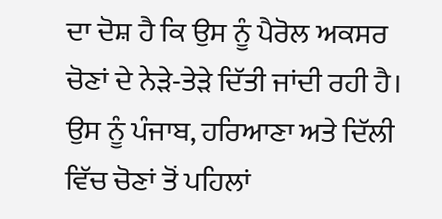ਦਾ ਦੋਸ਼ ਹੈ ਕਿ ਉਸ ਨੂੰ ਪੈਰੋਲ ਅਕਸਰ ਚੋਣਾਂ ਦੇ ਨੇੜੇ-ਤੇੜੇ ਦਿੱਤੀ ਜਾਂਦੀ ਰਹੀ ਹੈ। ਉਸ ਨੂੰ ਪੰਜਾਬ, ਹਰਿਆਣਾ ਅਤੇ ਦਿੱਲੀ ਵਿੱਚ ਚੋਣਾਂ ਤੋਂ ਪਹਿਲਾਂ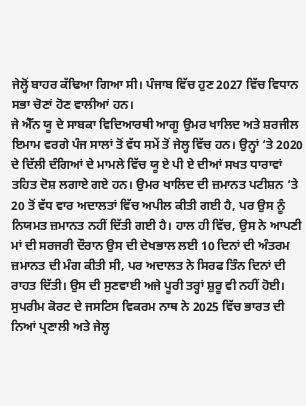ਜੇਲ੍ਹੋਂ ਬਾਹਰ ਕੱਢਿਆ ਗਿਆ ਸੀ। ਪੰਜਾਬ ਵਿੱਚ ਹੁਣ 2027 ਵਿੱਚ ਵਿਧਾਨ ਸਭਾ ਚੋਣਾਂ ਹੋਣ ਵਾਲੀਆਂ ਹਨ।
ਜੇ ਐੱਨ ਯੂ ਦੇ ਸਾਬਕਾ ਵਿਦਿਆਰਥੀ ਆਗੂ ਉਮਰ ਖਾਲਿਦ ਅਤੇ ਸ਼ਰਜੀਲ ਇਮਾਮ ਵਰਗੇ ਪੰਜ ਸਾਲਾਂ ਤੋਂ ਵੱਧ ਸਮੇਂ ਤੋਂ ਜੇਲ੍ਹ ਵਿੱਚ ਹਨ। ਉਨ੍ਹਾਂ ‘ਤੇ 2020 ਦੇ ਦਿੱਲੀ ਦੰਗਿਆਂ ਦੇ ਮਾਮਲੇ ਵਿੱਚ ਯੂ ਏ ਪੀ ਏ ਦੀਆਂ ਸਖਤ ਧਾਰਾਵਾਂ ਤਹਿਤ ਦੋਸ਼ ਲਗਾਏ ਗਏ ਹਨ। ਉਮਰ ਖਾਲਿਦ ਦੀ ਜ਼ਮਾਨਤ ਪਟੀਸ਼ਨ ‘ਤੇ 20 ਤੋਂ ਵੱਧ ਵਾਰ ਅਦਾਲਤਾਂ ਵਿੱਚ ਅਪੀਲ ਕੀਤੀ ਗਈ ਹੈ, ਪਰ ਉਸ ਨੂੰ ਨਿਯਮਤ ਜ਼ਮਾਨਤ ਨਹੀਂ ਦਿੱਤੀ ਗਈ ਹੈ। ਹਾਲ ਹੀ ਵਿੱਚ, ਉਸ ਨੇ ਆਪਣੀ ਮਾਂ ਦੀ ਸਰਜਰੀ ਦੌਰਾਨ ਉਸ ਦੀ ਦੇਖਭਾਲ ਲਈ 10 ਦਿਨਾਂ ਦੀ ਅੰਤਰਮ ਜ਼ਮਾਨਤ ਦੀ ਮੰਗ ਕੀਤੀ ਸੀ, ਪਰ ਅਦਾਲਤ ਨੇ ਸਿਰਫ ਤਿੰਨ ਦਿਨਾਂ ਦੀ ਰਾਹਤ ਦਿੱਤੀ। ਉਸ ਦੀ ਸੁਣਵਾਈ ਅਜੇ ਪੂਰੀ ਤਰ੍ਹਾਂ ਸ਼ੁਰੂ ਵੀ ਨਹੀਂ ਹੋਈ।
ਸੁਪਰੀਮ ਕੋਰਟ ਦੇ ਜਸਟਿਸ ਵਿਕਰਮ ਨਾਥ ਨੇ 2025 ਵਿੱਚ ਭਾਰਤ ਦੀ ਨਿਆਂ ਪ੍ਰਣਾਲੀ ਅਤੇ ਜੇਲ੍ਹ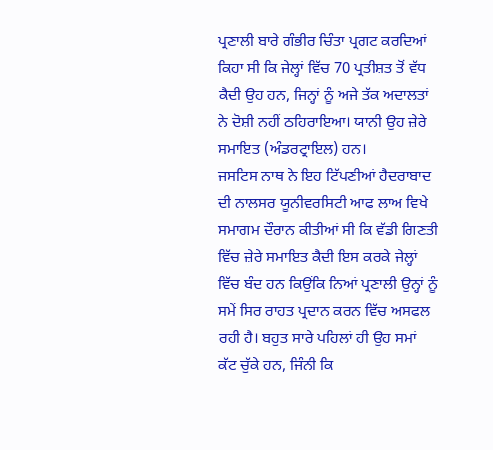ਪ੍ਰਣਾਲੀ ਬਾਰੇ ਗੰਭੀਰ ਚਿੰਤਾ ਪ੍ਰਗਟ ਕਰਦਿਆਂ ਕਿਹਾ ਸੀ ਕਿ ਜੇਲ੍ਹਾਂ ਵਿੱਚ 70 ਪ੍ਰਤੀਸ਼ਤ ਤੋਂ ਵੱਧ ਕੈਦੀ ਉਹ ਹਨ, ਜਿਨ੍ਹਾਂ ਨੂੰ ਅਜੇ ਤੱਕ ਅਦਾਲਤਾਂ ਨੇ ਦੋਸ਼ੀ ਨਹੀਂ ਠਹਿਰਾਇਆ। ਯਾਨੀ ਉਹ ਜ਼ੇਰੇ ਸਮਾਇਤ (ਅੰਡਰਟ੍ਰਾਇਲ) ਹਨ।
ਜਸਟਿਸ ਨਾਥ ਨੇ ਇਹ ਟਿੱਪਣੀਆਂ ਹੈਦਰਾਬਾਦ ਦੀ ਨਾਲਸਰ ਯੂਨੀਵਰਸਿਟੀ ਆਫ ਲਾਅ ਵਿਖੇ ਸਮਾਗਮ ਦੌਰਾਨ ਕੀਤੀਆਂ ਸੀ ਕਿ ਵੱਡੀ ਗਿਣਤੀ ਵਿੱਚ ਜ਼ੇਰੇ ਸਮਾਇਤ ਕੈਦੀ ਇਸ ਕਰਕੇ ਜੇਲ੍ਹਾਂ ਵਿੱਚ ਬੰਦ ਹਨ ਕਿਉਂਕਿ ਨਿਆਂ ਪ੍ਰਣਾਲੀ ਉਨ੍ਹਾਂ ਨੂੰ ਸਮੇਂ ਸਿਰ ਰਾਹਤ ਪ੍ਰਦਾਨ ਕਰਨ ਵਿੱਚ ਅਸਫਲ ਰਹੀ ਹੈ। ਬਹੁਤ ਸਾਰੇ ਪਹਿਲਾਂ ਹੀ ਉਹ ਸਮਾਂ ਕੱਟ ਚੁੱਕੇ ਹਨ, ਜਿੰਨੀ ਕਿ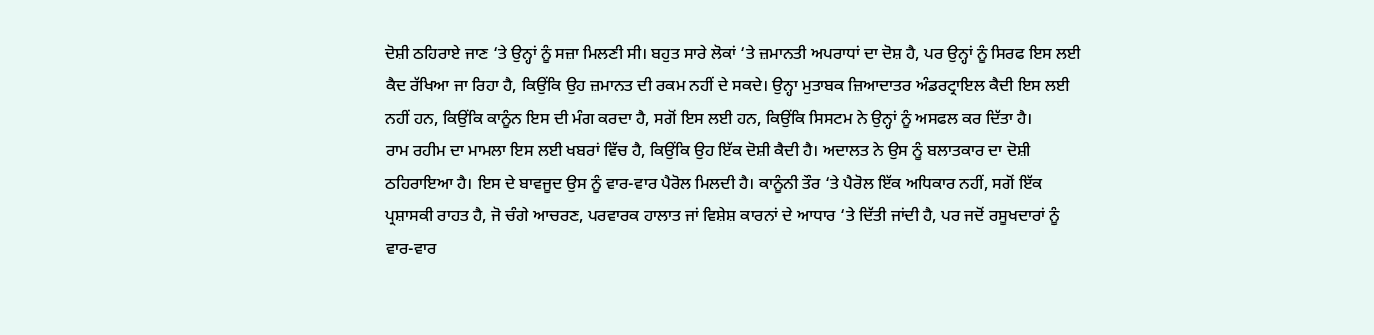ਦੋਸ਼ੀ ਠਹਿਰਾਏ ਜਾਣ ‘ਤੇ ਉਨ੍ਹਾਂ ਨੂੰ ਸਜ਼ਾ ਮਿਲਣੀ ਸੀ। ਬਹੁਤ ਸਾਰੇ ਲੋਕਾਂ ‘ਤੇ ਜ਼ਮਾਨਤੀ ਅਪਰਾਧਾਂ ਦਾ ਦੋਸ਼ ਹੈ, ਪਰ ਉਨ੍ਹਾਂ ਨੂੰ ਸਿਰਫ ਇਸ ਲਈ ਕੈਦ ਰੱਖਿਆ ਜਾ ਰਿਹਾ ਹੈ, ਕਿਉਂਕਿ ਉਹ ਜ਼ਮਾਨਤ ਦੀ ਰਕਮ ਨਹੀਂ ਦੇ ਸਕਦੇ। ਉਨ੍ਹਾ ਮੁਤਾਬਕ ਜ਼ਿਆਦਾਤਰ ਅੰਡਰਟ੍ਰਾਇਲ ਕੈਦੀ ਇਸ ਲਈ ਨਹੀਂ ਹਨ, ਕਿਉਂਕਿ ਕਾਨੂੰਨ ਇਸ ਦੀ ਮੰਗ ਕਰਦਾ ਹੈ, ਸਗੋਂ ਇਸ ਲਈ ਹਨ, ਕਿਉਂਕਿ ਸਿਸਟਮ ਨੇ ਉਨ੍ਹਾਂ ਨੂੰ ਅਸਫਲ ਕਰ ਦਿੱਤਾ ਹੈ।
ਰਾਮ ਰਹੀਮ ਦਾ ਮਾਮਲਾ ਇਸ ਲਈ ਖਬਰਾਂ ਵਿੱਚ ਹੈ, ਕਿਉਂਕਿ ਉਹ ਇੱਕ ਦੋਸ਼ੀ ਕੈਦੀ ਹੈ। ਅਦਾਲਤ ਨੇ ਉਸ ਨੂੰ ਬਲਾਤਕਾਰ ਦਾ ਦੋਸ਼ੀ ਠਹਿਰਾਇਆ ਹੈ। ਇਸ ਦੇ ਬਾਵਜੂਦ ਉਸ ਨੂੰ ਵਾਰ-ਵਾਰ ਪੈਰੋਲ ਮਿਲਦੀ ਹੈ। ਕਾਨੂੰਨੀ ਤੌਰ ‘ਤੇ ਪੈਰੋਲ ਇੱਕ ਅਧਿਕਾਰ ਨਹੀਂ, ਸਗੋਂ ਇੱਕ ਪ੍ਰਸ਼ਾਸਕੀ ਰਾਹਤ ਹੈ, ਜੋ ਚੰਗੇ ਆਚਰਣ, ਪਰਵਾਰਕ ਹਾਲਾਤ ਜਾਂ ਵਿਸ਼ੇਸ਼ ਕਾਰਨਾਂ ਦੇ ਆਧਾਰ ‘ਤੇ ਦਿੱਤੀ ਜਾਂਦੀ ਹੈ, ਪਰ ਜਦੋਂ ਰਸੂਖਦਾਰਾਂ ਨੂੰ ਵਾਰ-ਵਾਰ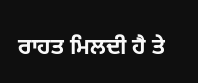ਰਾਹਤ ਮਿਲਦੀ ਹੈ ਤੇ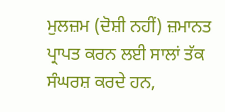ਮੁਲਜ਼ਮ (ਦੋਸ਼ੀ ਨਹੀਂ) ਜ਼ਮਾਨਤ ਪ੍ਰਾਪਤ ਕਰਨ ਲਈ ਸਾਲਾਂ ਤੱਕ ਸੰਘਰਸ਼ ਕਰਦੇ ਹਨ,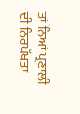ਤਾਂ ਨਿਆਂ ਪ੍ਰਣਾਲੀ ਦੀ ਨਿਰਪੱਖਤਾ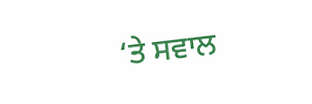‘ਤੇ ਸਵਾਲ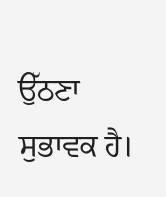ਉੱਠਣਾ ਸੁਭਾਵਕ ਹੈ।